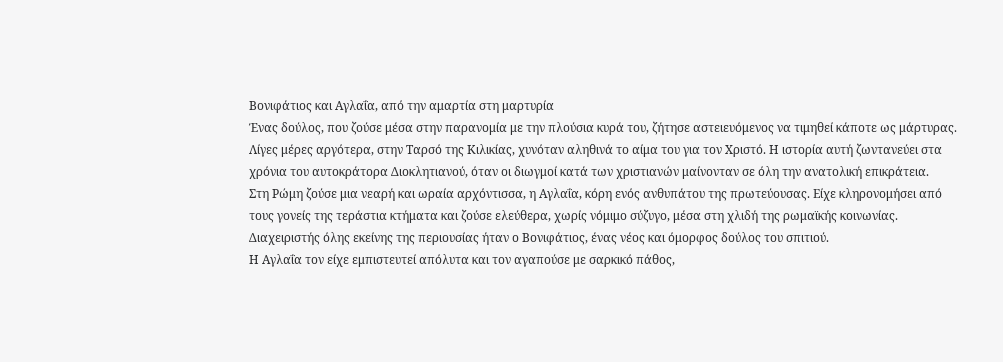Βονιφάτιος και Αγλαΐα, από την αμαρτία στη μαρτυρία
Ένας δούλος, που ζούσε μέσα στην παρανομία με την πλούσια κυρά του, ζήτησε αστειευόμενος να τιμηθεί κάποτε ως μάρτυρας. Λίγες μέρες αργότερα, στην Ταρσό της Κιλικίας, χυνόταν αληθινά το αίμα του για τον Χριστό. Η ιστορία αυτή ζωντανεύει στα χρόνια του αυτοκράτορα Διοκλητιανού, όταν οι διωγμοί κατά των χριστιανών μαίνονταν σε όλη την ανατολική επικράτεια.
Στη Ρώμη ζούσε μια νεαρή και ωραία αρχόντισσα, η Αγλαΐα, κόρη ενός ανθυπάτου της πρωτεύουσας. Είχε κληρονομήσει από τους γονείς της τεράστια κτήματα και ζούσε ελεύθερα, χωρίς νόμιμο σύζυγο, μέσα στη χλιδή της ρωμαϊκής κοινωνίας. Διαχειριστής όλης εκείνης της περιουσίας ήταν ο Βονιφάτιος, ένας νέος και όμορφος δούλος του σπιτιού.
Η Αγλαΐα τον είχε εμπιστευτεί απόλυτα και τον αγαπούσε με σαρκικό πάθος,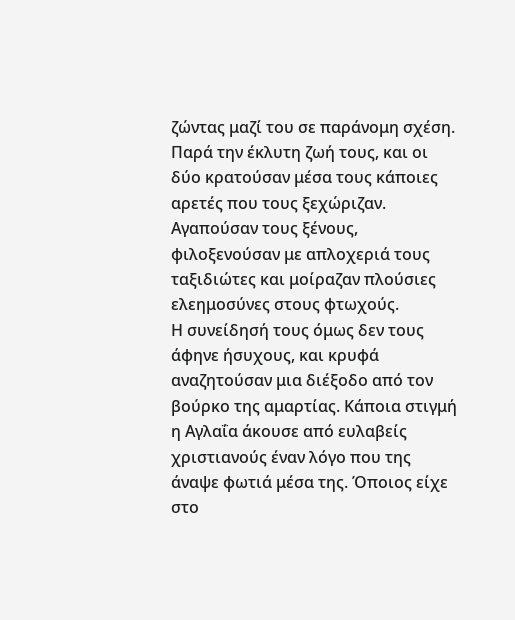ζώντας μαζί του σε παράνομη σχέση. Παρά την έκλυτη ζωή τους, και οι δύο κρατούσαν μέσα τους κάποιες αρετές που τους ξεχώριζαν. Αγαπούσαν τους ξένους, φιλοξενούσαν με απλοχεριά τους ταξιδιώτες και μοίραζαν πλούσιες ελεημοσύνες στους φτωχούς.
Η συνείδησή τους όμως δεν τους άφηνε ήσυχους, και κρυφά αναζητούσαν μια διέξοδο από τον βούρκο της αμαρτίας. Κάποια στιγμή η Αγλαΐα άκουσε από ευλαβείς χριστιανούς έναν λόγο που της άναψε φωτιά μέσα της. Όποιος είχε στο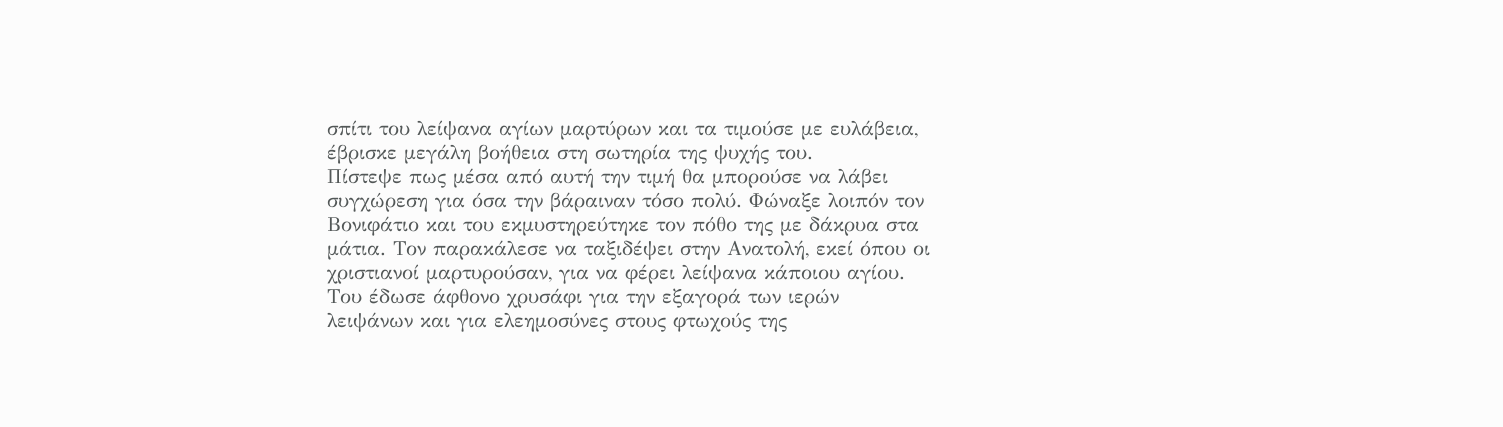σπίτι του λείψανα αγίων μαρτύρων και τα τιμούσε με ευλάβεια, έβρισκε μεγάλη βοήθεια στη σωτηρία της ψυχής του.
Πίστεψε πως μέσα από αυτή την τιμή θα μπορούσε να λάβει συγχώρεση για όσα την βάραιναν τόσο πολύ. Φώναξε λοιπόν τον Βονιφάτιο και του εκμυστηρεύτηκε τον πόθο της με δάκρυα στα μάτια. Τον παρακάλεσε να ταξιδέψει στην Ανατολή, εκεί όπου οι χριστιανοί μαρτυρούσαν, για να φέρει λείψανα κάποιου αγίου.
Του έδωσε άφθονο χρυσάφι για την εξαγορά των ιερών λειψάνων και για ελεημοσύνες στους φτωχούς της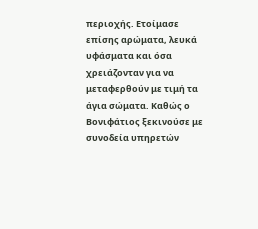περιοχής. Ετοίμασε επίσης αρώματα, λευκά υφάσματα και όσα χρειάζονταν για να μεταφερθούν με τιμή τα άγια σώματα. Καθώς ο Βονιφάτιος ξεκινούσε με συνοδεία υπηρετών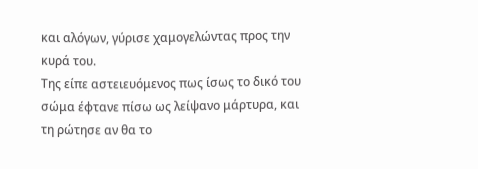και αλόγων, γύρισε χαμογελώντας προς την κυρά του.
Της είπε αστειευόμενος πως ίσως το δικό του σώμα έφτανε πίσω ως λείψανο μάρτυρα, και τη ρώτησε αν θα το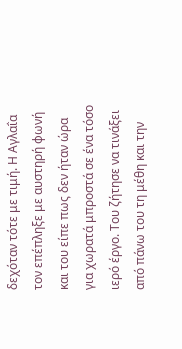δεχόταν τότε με τιμή. Η Αγλαΐα τον επέπληξε με αυστηρή φωνή και του είπε πως δεν ήταν ώρα για χωρατά μπροστά σε ένα τόσο ιερό έργο. Του ζήτησε να τινάξει από πάνω του τη μέθη και την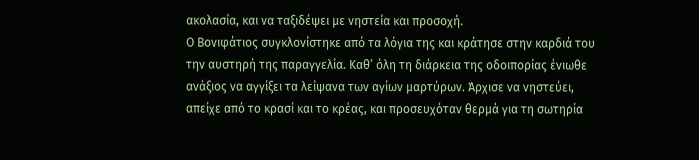ακολασία, και να ταξιδέψει με νηστεία και προσοχή.
Ο Βονιφάτιος συγκλονίστηκε από τα λόγια της και κράτησε στην καρδιά του την αυστηρή της παραγγελία. Καθ’ όλη τη διάρκεια της οδοιπορίας ένιωθε ανάξιος να αγγίξει τα λείψανα των αγίων μαρτύρων. Άρχισε να νηστεύει, απείχε από το κρασί και το κρέας, και προσευχόταν θερμά για τη σωτηρία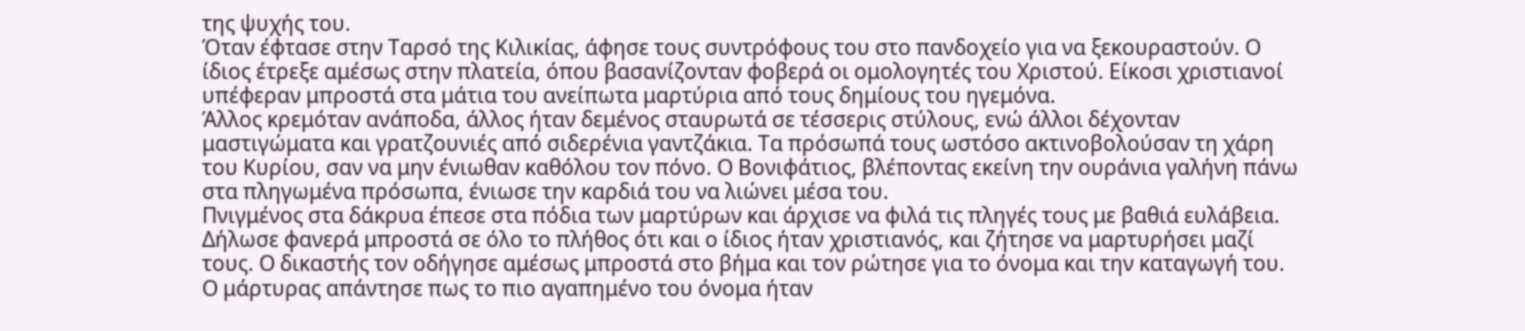της ψυχής του.
Όταν έφτασε στην Ταρσό της Κιλικίας, άφησε τους συντρόφους του στο πανδοχείο για να ξεκουραστούν. Ο ίδιος έτρεξε αμέσως στην πλατεία, όπου βασανίζονταν φοβερά οι ομολογητές του Χριστού. Είκοσι χριστιανοί υπέφεραν μπροστά στα μάτια του ανείπωτα μαρτύρια από τους δημίους του ηγεμόνα.
Άλλος κρεμόταν ανάποδα, άλλος ήταν δεμένος σταυρωτά σε τέσσερις στύλους, ενώ άλλοι δέχονταν μαστιγώματα και γρατζουνιές από σιδερένια γαντζάκια. Τα πρόσωπά τους ωστόσο ακτινοβολούσαν τη χάρη του Κυρίου, σαν να μην ένιωθαν καθόλου τον πόνο. Ο Βονιφάτιος, βλέποντας εκείνη την ουράνια γαλήνη πάνω στα πληγωμένα πρόσωπα, ένιωσε την καρδιά του να λιώνει μέσα του.
Πνιγμένος στα δάκρυα έπεσε στα πόδια των μαρτύρων και άρχισε να φιλά τις πληγές τους με βαθιά ευλάβεια. Δήλωσε φανερά μπροστά σε όλο το πλήθος ότι και ο ίδιος ήταν χριστιανός, και ζήτησε να μαρτυρήσει μαζί τους. Ο δικαστής τον οδήγησε αμέσως μπροστά στο βήμα και τον ρώτησε για το όνομα και την καταγωγή του.
Ο μάρτυρας απάντησε πως το πιο αγαπημένο του όνομα ήταν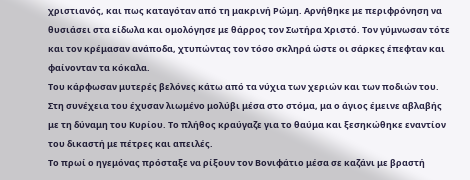χριστιανός, και πως καταγόταν από τη μακρινή Ρώμη. Αρνήθηκε με περιφρόνηση να θυσιάσει στα είδωλα και ομολόγησε με θάρρος τον Σωτήρα Χριστό. Τον γύμνωσαν τότε και τον κρέμασαν ανάποδα, χτυπώντας τον τόσο σκληρά ώστε οι σάρκες έπεφταν και φαίνονταν τα κόκαλα.
Του κάρφωσαν μυτερές βελόνες κάτω από τα νύχια των χεριών και των ποδιών του. Στη συνέχεια του έχυσαν λιωμένο μολύβι μέσα στο στόμα, μα ο άγιος έμεινε αβλαβής με τη δύναμη του Κυρίου. Το πλήθος κραύγαζε για το θαύμα και ξεσηκώθηκε εναντίον του δικαστή με πέτρες και απειλές.
Το πρωί ο ηγεμόνας πρόσταξε να ρίξουν τον Βονιφάτιο μέσα σε καζάνι με βραστή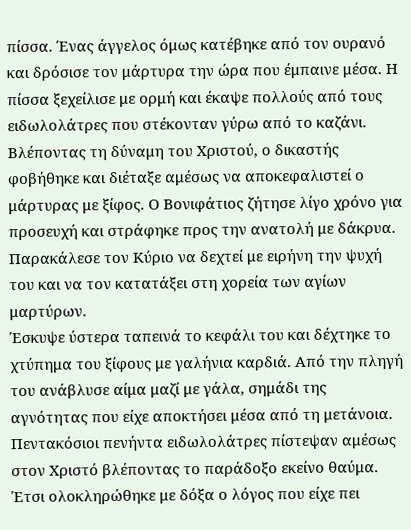πίσσα. Ένας άγγελος όμως κατέβηκε από τον ουρανό και δρόσισε τον μάρτυρα την ώρα που έμπαινε μέσα. Η πίσσα ξεχείλισε με ορμή και έκαψε πολλούς από τους ειδωλολάτρες που στέκονταν γύρω από το καζάνι.
Βλέποντας τη δύναμη του Χριστού, ο δικαστής φοβήθηκε και διέταξε αμέσως να αποκεφαλιστεί ο μάρτυρας με ξίφος. Ο Βονιφάτιος ζήτησε λίγο χρόνο για προσευχή και στράφηκε προς την ανατολή με δάκρυα. Παρακάλεσε τον Κύριο να δεχτεί με ειρήνη την ψυχή του και να τον κατατάξει στη χορεία των αγίων μαρτύρων.
Έσκυψε ύστερα ταπεινά το κεφάλι του και δέχτηκε το χτύπημα του ξίφους με γαλήνια καρδιά. Από την πληγή του ανάβλυσε αίμα μαζί με γάλα, σημάδι της αγνότητας που είχε αποκτήσει μέσα από τη μετάνοια. Πεντακόσιοι πενήντα ειδωλολάτρες πίστεψαν αμέσως στον Χριστό βλέποντας το παράδοξο εκείνο θαύμα.
Έτσι ολοκληρώθηκε με δόξα ο λόγος που είχε πει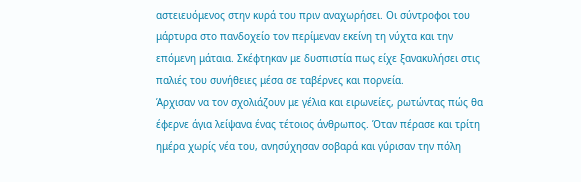αστειευόμενος στην κυρά του πριν αναχωρήσει. Οι σύντροφοι του μάρτυρα στο πανδοχείο τον περίμεναν εκείνη τη νύχτα και την επόμενη μάταια. Σκέφτηκαν με δυσπιστία πως είχε ξανακυλήσει στις παλιές του συνήθειες μέσα σε ταβέρνες και πορνεία.
Άρχισαν να τον σχολιάζουν με γέλια και ειρωνείες, ρωτώντας πώς θα έφερνε άγια λείψανα ένας τέτοιος άνθρωπος. Όταν πέρασε και τρίτη ημέρα χωρίς νέα του, ανησύχησαν σοβαρά και γύρισαν την πόλη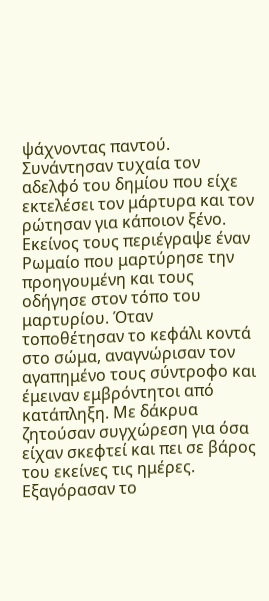ψάχνοντας παντού. Συνάντησαν τυχαία τον αδελφό του δημίου που είχε εκτελέσει τον μάρτυρα και τον ρώτησαν για κάποιον ξένο.
Εκείνος τους περιέγραψε έναν Ρωμαίο που μαρτύρησε την προηγουμένη και τους οδήγησε στον τόπο του μαρτυρίου. Όταν τοποθέτησαν το κεφάλι κοντά στο σώμα, αναγνώρισαν τον αγαπημένο τους σύντροφο και έμειναν εμβρόντητοι από κατάπληξη. Με δάκρυα ζητούσαν συγχώρεση για όσα είχαν σκεφτεί και πει σε βάρος του εκείνες τις ημέρες.
Εξαγόρασαν το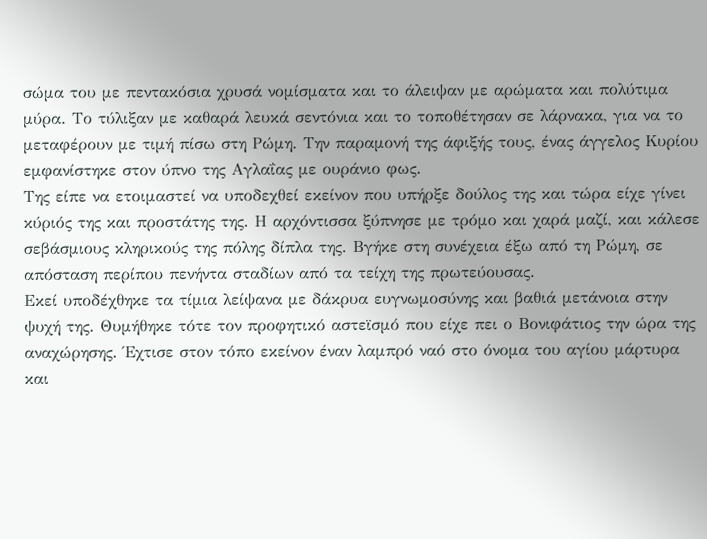σώμα του με πεντακόσια χρυσά νομίσματα και το άλειψαν με αρώματα και πολύτιμα μύρα. Το τύλιξαν με καθαρά λευκά σεντόνια και το τοποθέτησαν σε λάρνακα, για να το μεταφέρουν με τιμή πίσω στη Ρώμη. Την παραμονή της άφιξής τους, ένας άγγελος Κυρίου εμφανίστηκε στον ύπνο της Αγλαΐας με ουράνιο φως.
Της είπε να ετοιμαστεί να υποδεχθεί εκείνον που υπήρξε δούλος της και τώρα είχε γίνει κύριός της και προστάτης της. Η αρχόντισσα ξύπνησε με τρόμο και χαρά μαζί, και κάλεσε σεβάσμιους κληρικούς της πόλης δίπλα της. Βγήκε στη συνέχεια έξω από τη Ρώμη, σε απόσταση περίπου πενήντα σταδίων από τα τείχη της πρωτεύουσας.
Εκεί υποδέχθηκε τα τίμια λείψανα με δάκρυα ευγνωμοσύνης και βαθιά μετάνοια στην ψυχή της. Θυμήθηκε τότε τον προφητικό αστεϊσμό που είχε πει ο Βονιφάτιος την ώρα της αναχώρησης. Έχτισε στον τόπο εκείνον έναν λαμπρό ναό στο όνομα του αγίου μάρτυρα και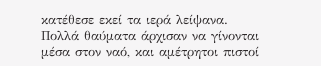κατέθεσε εκεί τα ιερά λείψανα.
Πολλά θαύματα άρχισαν να γίνονται μέσα στον ναό, και αμέτρητοι πιστοί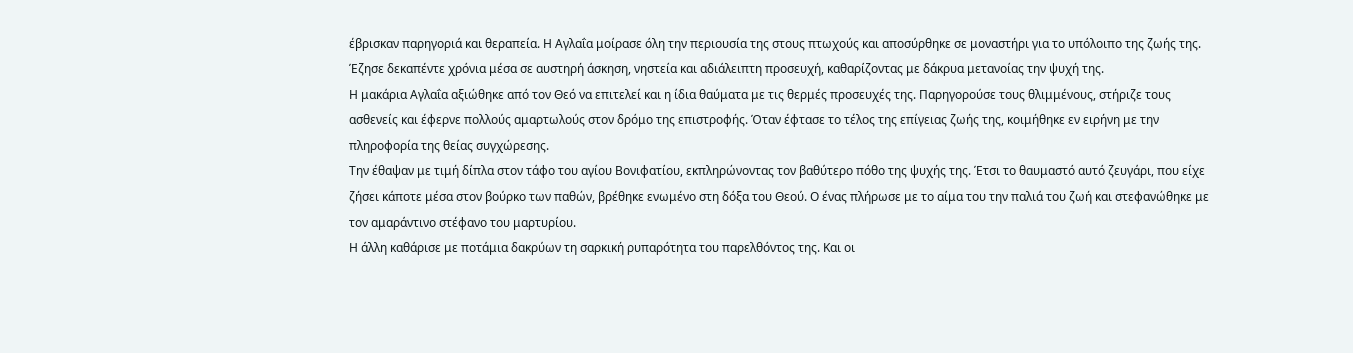έβρισκαν παρηγοριά και θεραπεία. Η Αγλαΐα μοίρασε όλη την περιουσία της στους πτωχούς και αποσύρθηκε σε μοναστήρι για το υπόλοιπο της ζωής της. Έζησε δεκαπέντε χρόνια μέσα σε αυστηρή άσκηση, νηστεία και αδιάλειπτη προσευχή, καθαρίζοντας με δάκρυα μετανοίας την ψυχή της.
Η μακάρια Αγλαΐα αξιώθηκε από τον Θεό να επιτελεί και η ίδια θαύματα με τις θερμές προσευχές της. Παρηγορούσε τους θλιμμένους, στήριζε τους ασθενείς και έφερνε πολλούς αμαρτωλούς στον δρόμο της επιστροφής. Όταν έφτασε το τέλος της επίγειας ζωής της, κοιμήθηκε εν ειρήνη με την πληροφορία της θείας συγχώρεσης.
Την έθαψαν με τιμή δίπλα στον τάφο του αγίου Βονιφατίου, εκπληρώνοντας τον βαθύτερο πόθο της ψυχής της. Έτσι το θαυμαστό αυτό ζευγάρι, που είχε ζήσει κάποτε μέσα στον βούρκο των παθών, βρέθηκε ενωμένο στη δόξα του Θεού. Ο ένας πλήρωσε με το αίμα του την παλιά του ζωή και στεφανώθηκε με τον αμαράντινο στέφανο του μαρτυρίου.
Η άλλη καθάρισε με ποτάμια δακρύων τη σαρκική ρυπαρότητα του παρελθόντος της. Και οι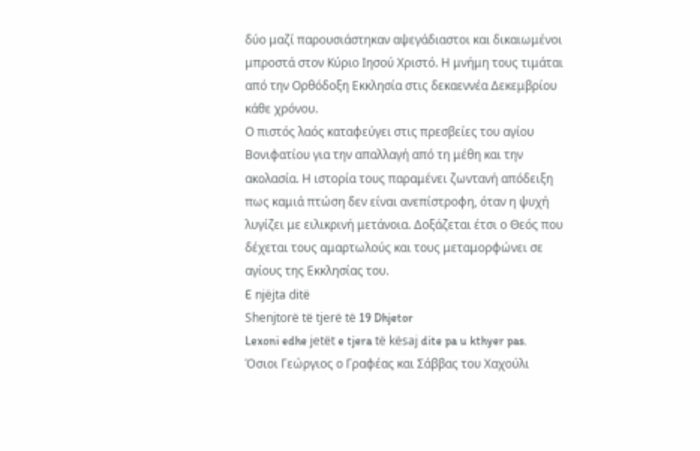δύο μαζί παρουσιάστηκαν αψεγάδιαστοι και δικαιωμένοι μπροστά στον Κύριο Ιησού Χριστό. Η μνήμη τους τιμάται από την Ορθόδοξη Εκκλησία στις δεκαεννέα Δεκεμβρίου κάθε χρόνου.
Ο πιστός λαός καταφεύγει στις πρεσβείες του αγίου Βονιφατίου για την απαλλαγή από τη μέθη και την ακολασία. Η ιστορία τους παραμένει ζωντανή απόδειξη πως καμιά πτώση δεν είναι ανεπίστροφη, όταν η ψυχή λυγίζει με ειλικρινή μετάνοια. Δοξάζεται έτσι ο Θεός που δέχεται τους αμαρτωλούς και τους μεταμορφώνει σε αγίους της Εκκλησίας του.
E njëjta ditë
Shenjtorë të tjerë të 19 Dhjetor
Lexoni edhe jetët e tjera të kësaj dite pa u kthyer pas.
Όσιοι Γεώργιος ο Γραφέας και Σάββας του Χαχούλι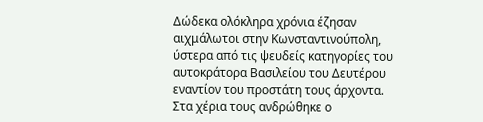Δώδεκα ολόκληρα χρόνια έζησαν αιχμάλωτοι στην Κωνσταντινούπολη, ύστερα από τις ψευδείς κατηγορίες του αυτοκράτορα Βασιλείου του Δευτέρου εναντίον του προστάτη τους άρχοντα. Στα χέρια τους ανδρώθηκε ο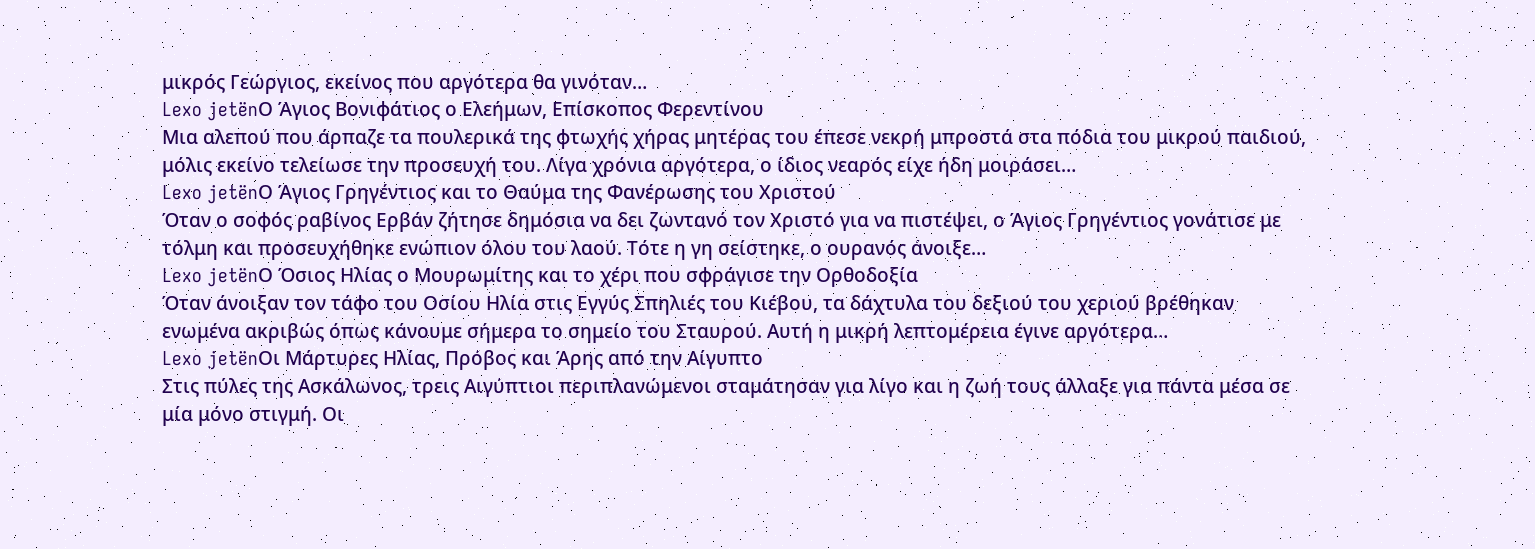μικρός Γεώργιος, εκείνος που αργότερα θα γινόταν…
Lexo jetënΟ Άγιος Βονιφάτιος ο Ελεήμων, Επίσκοπος Φερεντίνου
Μια αλεπού που άρπαζε τα πουλερικά της φτωχής χήρας μητέρας του έπεσε νεκρή μπροστά στα πόδια του μικρού παιδιού, μόλις εκείνο τελείωσε την προσευχή του. Λίγα χρόνια αργότερα, ο ίδιος νεαρός είχε ήδη μοιράσει…
Lexo jetënΟ Άγιος Γρηγέντιος και το Θαύμα της Φανέρωσης του Χριστού
Όταν ο σοφός ραβίνος Ερβάν ζήτησε δημόσια να δει ζωντανό τον Χριστό για να πιστέψει, ο Άγιος Γρηγέντιος γονάτισε με τόλμη και προσευχήθηκε ενώπιον όλου του λαού. Τότε η γη σείστηκε, ο ουρανός άνοιξε…
Lexo jetënΟ Όσιος Ηλίας ο Μουρωμίτης και το χέρι που σφράγισε την Ορθοδοξία
Όταν άνοιξαν τον τάφο του Οσίου Ηλία στις Εγγύς Σπηλιές του Κιέβου, τα δάχτυλα του δεξιού του χεριού βρέθηκαν ενωμένα ακριβώς όπως κάνουμε σήμερα το σημείο του Σταυρού. Αυτή η μικρή λεπτομέρεια έγινε αργότερα…
Lexo jetënΟι Μάρτυρες Ηλίας, Πρόβος και Άρης από την Αίγυπτο
Στις πύλες της Ασκάλωνος, τρεις Αιγύπτιοι περιπλανώμενοι σταμάτησαν για λίγο και η ζωή τους άλλαξε για πάντα μέσα σε μία μόνο στιγμή. Οι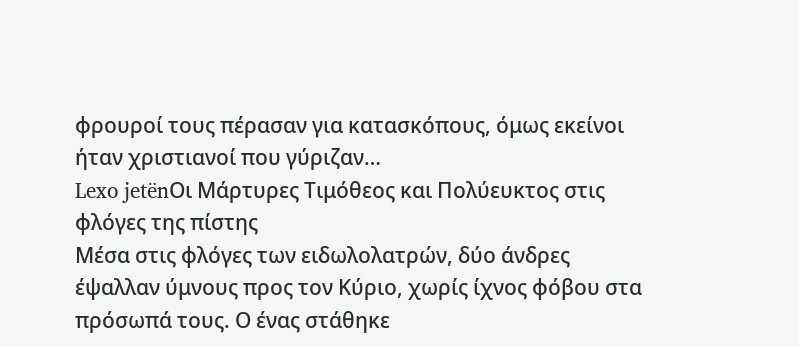φρουροί τους πέρασαν για κατασκόπους, όμως εκείνοι ήταν χριστιανοί που γύριζαν…
Lexo jetënΟι Μάρτυρες Τιμόθεος και Πολύευκτος στις φλόγες της πίστης
Μέσα στις φλόγες των ειδωλολατρών, δύο άνδρες έψαλλαν ύμνους προς τον Κύριο, χωρίς ίχνος φόβου στα πρόσωπά τους. Ο ένας στάθηκε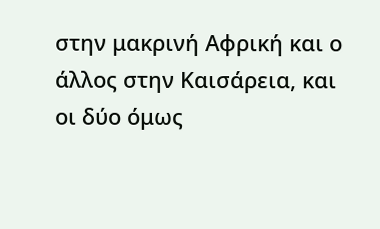στην μακρινή Αφρική και ο άλλος στην Καισάρεια, και οι δύο όμως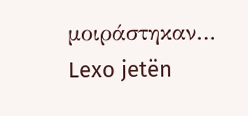μοιράστηκαν…
Lexo jetën